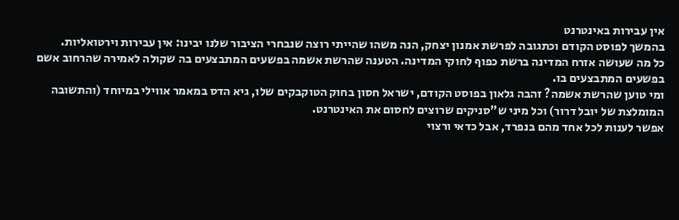אין עבירות באינטרנט
בהמשך לפוסט הקודם וכתגובה לפרשת אמנון יצחק, הנה משהו שהייתי רוצה שנבחרי הציבור שלנו יבינו: אין עבירות וירטואליות.
כל מה שעושה אזרח המדינה ברשת כפוף לחוקי המדינה. הטענה שהרשת אשמה בפשעים המתבצעים בה שקולה לאמירה שהרחוב אשם בפשעים המתבצעים בו.
ומי טוען שהרשת אשמה? זהבה גלאון בפוסט הקודם, ישראל חסון בחוק הטוקבקים שלו, גיא הדס במאמר אווילי במיוחד (והתשובה המומלצת של יובל דרור) וכל מיני ש"סניקים שרוצים לחסום את האינטרנט.
אפשר לענות לכל אחד מהם בנפרד, אבל כדאי ורצוי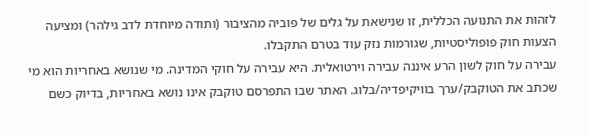לזהות את התנועה הכללית, זו שנישאת על גלים של פוביה מהציבור (ותודה מיוחדת לדב גילהר) ומציעה הצעות חוק פופוליסטיות, שגורמות נזק עוד בטרם התקבלו.
עבירה על חוק לשון הרע איננה עבירה וירטואלית. היא עבירה על חוקי המדינה. מי שנושא באחריות הוא מי שכתב את הטוקבק/ערך בוויקיפדיה/בלוג. האתר שבו התפרסם טוקבק אינו נושא באחריות, בדיוק כשם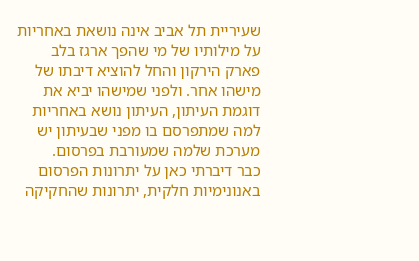שעיריית תל אביב אינה נושאת באחריות על מילותיו של מי שהפך ארגז בלב פארק הירקון והחל להוציא דיבתו של מישהו אחר. ולפני שמישהו יביא את דוגמת העיתון, העיתון נושא באחריות למה שמתפרסם בו מפני שבעיתון יש מערכת שלמה שמעורבת בפרסום.
כבר דיברתי כאן על יתרונות הפרסום באנונימיות חלקית, יתרונות שהחקיקה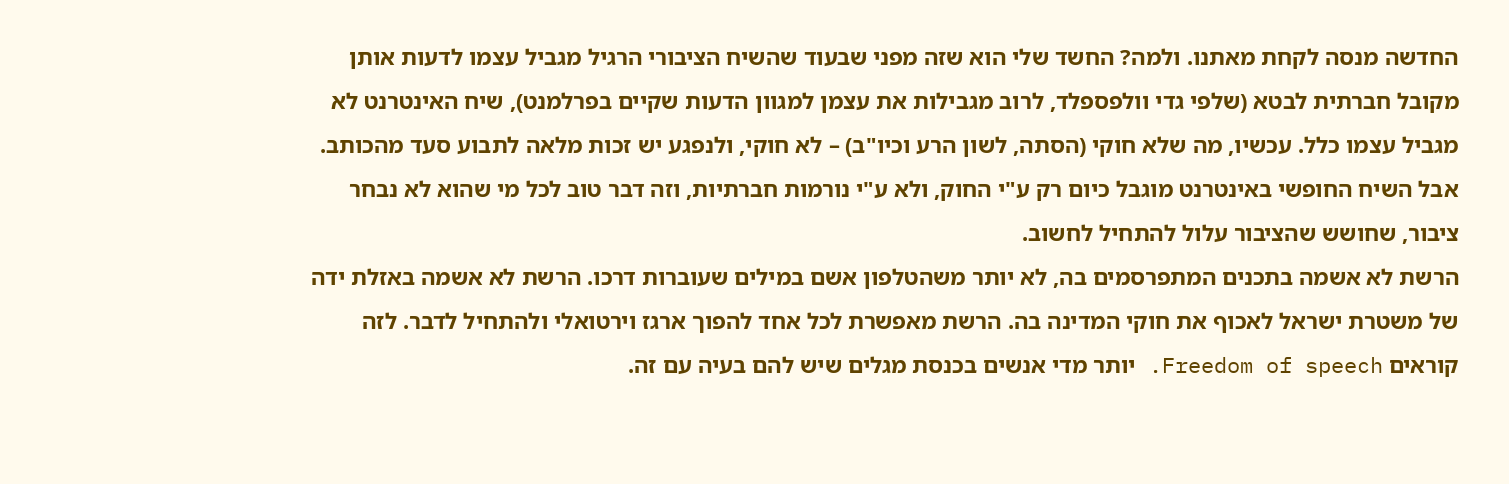החדשה מנסה לקחת מאתנו. ולמה? החשד שלי הוא שזה מפני שבעוד שהשיח הציבורי הרגיל מגביל עצמו לדעות אותן מקובל חברתית לבטא (שלפי גדי וולפספלד, לרוב מגבילות את עצמן למגוון הדעות שקיים בפרלמנט), שיח האינטרנט לא מגביל עצמו כלל. עכשיו, מה שלא חוקי (הסתה, לשון הרע וכיו"ב) – לא חוקי, ולנפגע יש זכות מלאה לתבוע סעד מהכותב. אבל השיח החופשי באינטרנט מוגבל כיום רק ע"י החוק, ולא ע"י נורמות חברתיות, וזה דבר טוב לכל מי שהוא לא נבחר ציבור, שחושש שהציבור עלול להתחיל לחשוב.
הרשת לא אשמה בתכנים המתפרסמים בה, לא יותר משהטלפון אשם במילים שעוברות דרכו. הרשת לא אשמה באזלת ידה של משטרת ישראל לאכוף את חוקי המדינה בה. הרשת מאפשרת לכל אחד להפוך ארגז וירטואלי ולהתחיל לדבר. לזה קוראים Freedom of speech. יותר מדי אנשים בכנסת מגלים שיש להם בעיה עם זה.